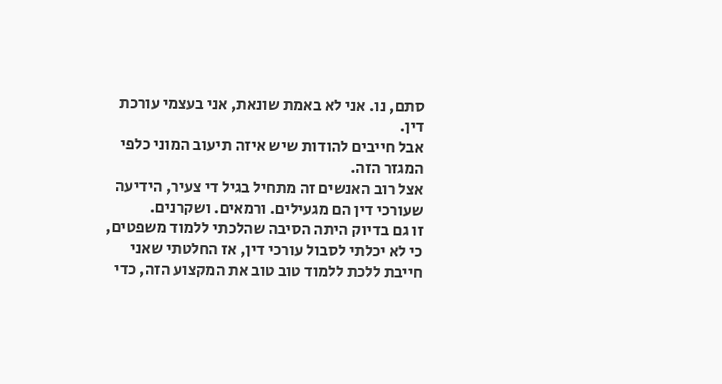סתם, נו. אני לא באמת שונאת, אני בעצמי עורכת דין.
אבל חייבים להודות שיש איזה תיעוב המוני כלפי המגזר הזה.
אצל רוב האנשים זה מתחיל בגיל די צעיר, הידיעה שעורכי דין הם מגעילים. ורמאים. ושקרנים.
זו גם בדיוק היתה הסיבה שהלכתי ללמוד משפטים, כי לא יכלתי לסבול עורכי דין, אז החלטתי שאני חייבת ללכת ללמוד טוב טוב את המקצוע הזה, כדי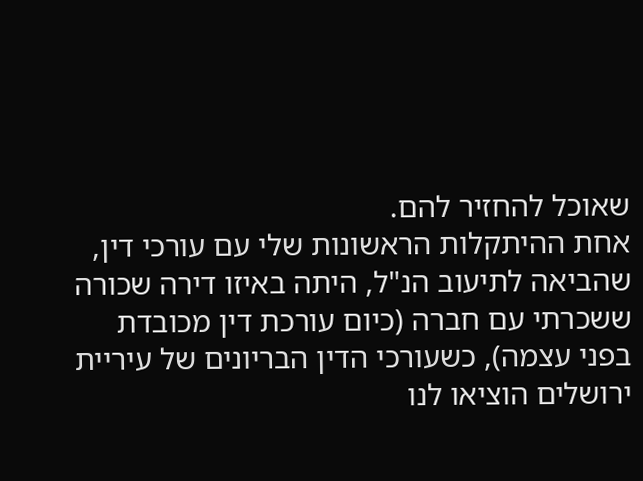שאוכל להחזיר להם.
אחת ההיתקלות הראשונות שלי עם עורכי דין, שהביאה לתיעוב הנ"ל, היתה באיזו דירה שכורה ששכרתי עם חברה (כיום עורכת דין מכובדת בפני עצמה), כשעורכי הדין הבריונים של עיריית ירושלים הוציאו לנו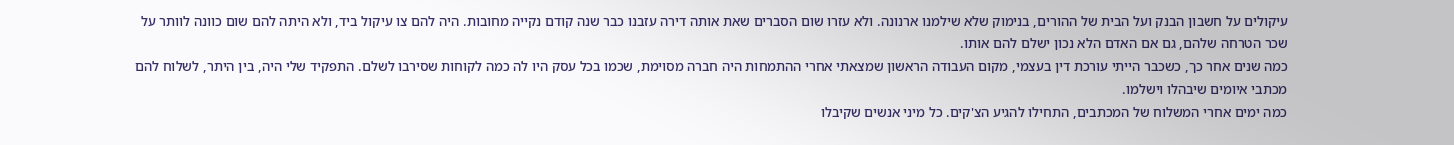עיקולים על חשבון הבנק ועל הבית של ההורים, בנימוק שלא שילמנו ארנונה. ולא עזרו שום הסברים שאת אותה דירה עזבנו כבר שנה קודם נקייה מחובות. היה להם צו עיקול ביד, ולא היתה להם שום כוונה לוותר על שכר הטרחה שלהם, גם אם האדם הלא נכון ישלם להם אותו.
כמה שנים אחר כך, כשכבר הייתי עורכת דין בעצמי, מקום העבודה הראשון שמצאתי אחרי ההתמחות היה חברה מסוימת, שכמו בכל עסק היו לה כמה לקוחות שסירבו לשלם. התפקיד שלי היה, בין היתר, לשלוח להם מכתבי איומים שיבהלו וישלמו.
כמה ימים אחרי המשלוח של המכתבים, התחילו להגיע הצ'קים. כל מיני אנשים שקיבלו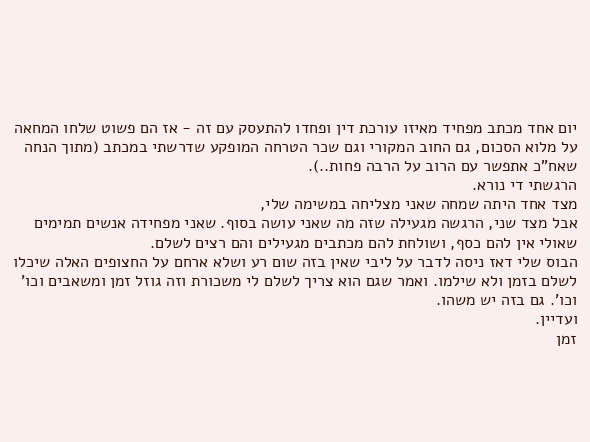יום אחד מכתב מפחיד מאיזו עורכת דין ופחדו להתעסק עם זה - אז הם פשוט שלחו המחאה על מלוא הסכום, גם החוב המקורי וגם שכר הטרחה המופקע שדרשתי במכתב (מתוך הנחה שאח"כ אתפשר עם הרוב על הרבה פחות..).
הרגשתי די נורא.
מצד אחד היתה שמחה שאני מצליחה במשימה שלי,
אבל מצד שני, הרגשה מגעילה שזה מה שאני עושה בסוף. שאני מפחידה אנשים תמימים שאולי אין להם כסף, ושולחת להם מכתבים מגעילים והם רצים לשלם.
הבוס שלי דאז ניסה לדבר על ליבי שאין בזה שום רע ושלא ארחם על החצופים האלה שיכלו לשלם בזמן ולא שילמו. ואמר שגם הוא צריך לשלם לי משכורת וזה גוזל זמן ומשאבים וכו' וכו'. גם בזה יש משהו.
ועדיין.
זמן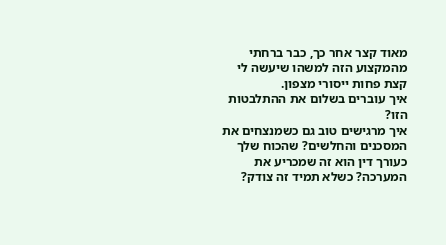מאוד קצר אחר כך, כבר ברחתי מהמקצוע הזה למשהו שיעשה לי קצת פחות ייסורי מצפון.
איך עוברים בשלום את ההתלבטות הזו?
איך מרגישים טוב גם כשמנצחים את המסכנים והחלשים? שהכוח שלך כעורך דין הוא זה שמכריע את המערכה? כשלא תמיד זה צודק?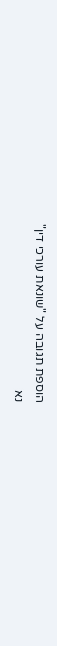הוספת תגובה על "שונאת עורכי דין"
נא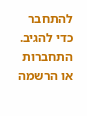להתחבר כדי להגיב.
התחברות או הרשמה